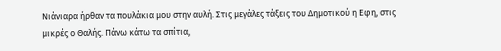Νιάνιαρα ήρθαν τα πουλάκια μου στην αυλή. Στις μεγάλες τάξεις του Δημοτικού η Εφη, στις μικρές ο Θαλής. Πάνω κάτω τα σπίτια,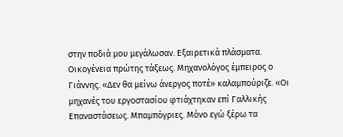στην ποδιά μου μεγάλωσαν. Εξαιρετικά πλάσματα. Οικογένεια πρώτης τάξεως. Μηχανολόγος έμπειρος ο Γιάννης. «Δεν θα μείνω άνεργος ποτέ» καλαμπούριζε. «Οι μηχανές του εργοστασίου φτιάχτηκαν επί Γαλλικής Επαναστάσεως. Μπαμπόγριες. Μόνο εγώ ξέρω τα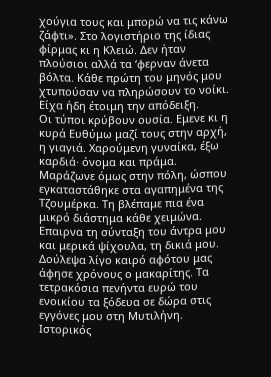χούγια τους και μπορώ να τις κάνω ζάφτι». Στο λογιστήριο της ίδιας φίρμας κι η Κλειώ. Δεν ήταν πλούσιοι αλλά τα ‘φερναν άνετα βόλτα. Κάθε πρώτη του μηνός μου χτυπούσαν να πληρώσουν το νοίκι. Είχα ήδη έτοιμη την απόδειξη.
Οι τύποι κρύβουν ουσία. Εμενε κι η κυρά Ευθύμω μαζί τους στην αρχή, η γιαγιά. Χαρούμενη γυναίκα, έξω καρδιά· όνομα και πράμα. Μαράζωνε όμως στην πόλη, ώσπου εγκαταστάθηκε στα αγαπημένα της Τζουμέρκα. Τη βλέπαμε πια ένα μικρό διάστημα κάθε χειμώνα. Επαιρνα τη σύνταξη του άντρα μου και μερικά ψίχουλα, τη δικιά μου. Δούλεψα λίγο καιρό αφότου μας άφησε χρόνους ο μακαρίτης. Τα τετρακόσια πενήντα ευρώ του ενοικίου τα ξόδευα σε δώρα στις εγγόνες μου στη Μυτιλήνη.
Ιστορικός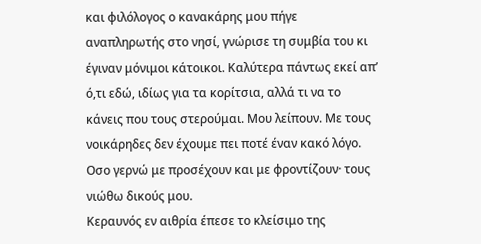και φιλόλογος ο κανακάρης μου πήγε αναπληρωτής στο νησί, γνώρισε τη συμβία του κι έγιναν μόνιμοι κάτοικοι. Καλύτερα πάντως εκεί απ’ ό,τι εδώ, ιδίως για τα κορίτσια, αλλά τι να το κάνεις που τους στερούμαι. Μου λείπουν. Με τους νοικάρηδες δεν έχουμε πει ποτέ έναν κακό λόγο. Οσο γερνώ με προσέχουν και με φροντίζουν· τους νιώθω δικούς μου.
Κεραυνός εν αιθρία έπεσε το κλείσιμο της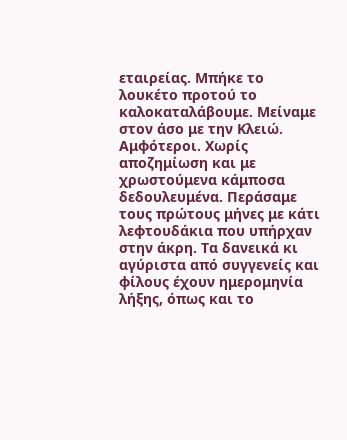εταιρείας. Μπήκε το λουκέτο προτού το καλοκαταλάβουμε. Μείναμε στον άσο με την Κλειώ. Αμφότεροι. Χωρίς αποζημίωση και με χρωστούμενα κάμποσα δεδουλευμένα. Περάσαμε τους πρώτους μήνες με κάτι λεφτουδάκια που υπήρχαν στην άκρη. Τα δανεικά κι αγύριστα από συγγενείς και φίλους έχουν ημερομηνία λήξης, όπως και το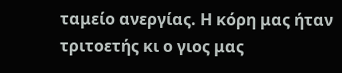ταμείο ανεργίας. Η κόρη μας ήταν τριτοετής κι ο γιος μας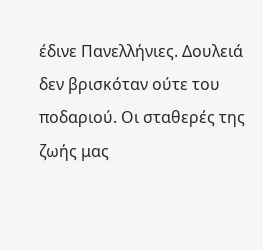έδινε Πανελλήνιες. Δουλειά δεν βρισκόταν ούτε του ποδαριού. Οι σταθερές της ζωής μας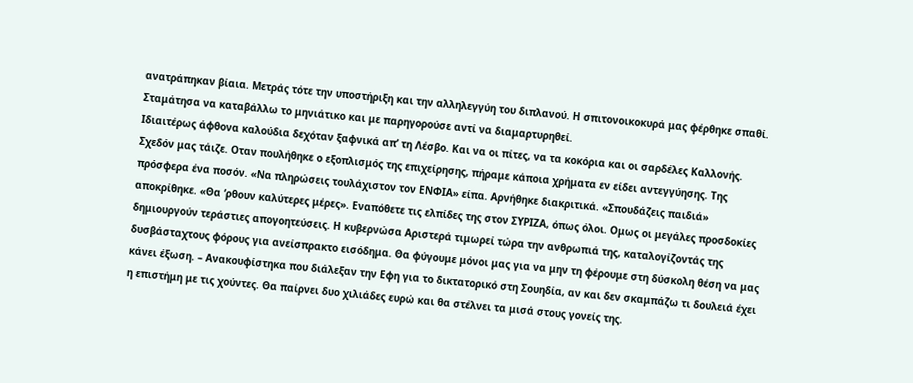ανατράπηκαν βίαια. Μετράς τότε την υποστήριξη και την αλληλεγγύη του διπλανού. Η σπιτονοικοκυρά μας φέρθηκε σπαθί. Σταμάτησα να καταβάλλω το μηνιάτικο και με παρηγορούσε αντί να διαμαρτυρηθεί.
Ιδιαιτέρως άφθονα καλούδια δεχόταν ξαφνικά απ’ τη Λέσβο. Και να οι πίτες, να τα κοκόρια και οι σαρδέλες Καλλονής. Σχεδόν μας τάιζε. Οταν πουλήθηκε ο εξοπλισμός της επιχείρησης, πήραμε κάποια χρήματα εν είδει αντεγγύησης. Της πρόσφερα ένα ποσόν. «Να πληρώσεις τουλάχιστον τον ΕΝΦΙΑ» είπα. Αρνήθηκε διακριτικά. «Σπουδάζεις παιδιά» αποκρίθηκε. «Θα ‘ρθουν καλύτερες μέρες». Εναπόθετε τις ελπίδες της στον ΣΥΡΙΖΑ, όπως όλοι. Ομως οι μεγάλες προσδοκίες δημιουργούν τεράστιες απογοητεύσεις. Η κυβερνώσα Αριστερά τιμωρεί τώρα την ανθρωπιά της, καταλογίζοντάς της δυσβάσταχτους φόρους για ανείσπρακτο εισόδημα. Θα φύγουμε μόνοι μας για να μην τη φέρουμε στη δύσκολη θέση να μας κάνει έξωση. – Ανακουφίστηκα που διάλεξαν την Εφη για το δικτατορικό στη Σουηδία, αν και δεν σκαμπάζω τι δουλειά έχει η επιστήμη με τις χούντες. Θα παίρνει δυο χιλιάδες ευρώ και θα στέλνει τα μισά στους γονείς της.